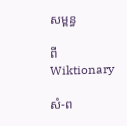សម្ពន្ធ

ពីWiktionary

សំ-ព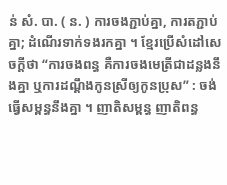ន់ សំ. បា. ( ន. ) ការចងភ្ជាប់គ្នា, ការតភ្ជាប់គ្នា; ដំណើរទាក់ទងរកគ្នា ។ ខ្មែរប្រើសំដៅសេចក្ដីថា “ការចងពន្ធ គឺការចងមេត្រីជាដន្លងនឹងគ្នា ឬការដណ្ដឹងកូនស្រីឲ្យកូនប្រុស” : ចង់ធ្វើសម្ពន្ធនឹងគ្នា ។ ញាតិសម្ពន្ធ ញាតិពន្ធ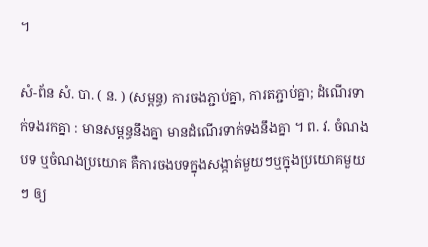។

សំ-ព័ន សំ. បា. ( ន. ) (សម្ពន្ធ) ការចងភ្ជាប់គ្នា, ការតភ្ជាប់គ្នា; ដំណើរទាក់ទងរកគ្នា : មានសម្ពន្ធនឹងគ្នា មានដំណើរទាក់ទងនឹងគ្នា ។ ព. វ. ចំណងបទ ឬចំណងប្រយោគ គឺការចងបទក្នុងសង្កាត់មួយៗឬក្នុងប្រយោគមួយៗ ឲ្យ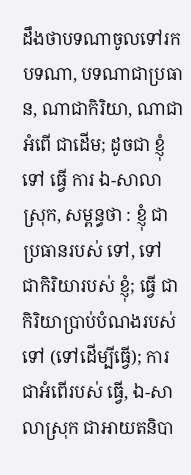ដឹងថាបទណាចូលទៅរកបទណា, បទណាជាប្រធាន, ណាជាកិរិយា, ណាជាអំពើ ជាដើម; ដូចជា ខ្ញុំ ទៅ ធ្វើ ការ ឯ-សាលាស្រុក, សម្ពន្ធថា : ខ្ញុំ ជាប្រធានរបស់ ទៅ, ទៅ ជាកិរិយារបស់ ខ្ញុំ; ធ្វើ ជាកិរិយាប្រាប់បំណងរបស់ ទៅ (ទៅដើម្បីធ្វើ); ការ ជាអំពើរបស់ ធ្វើ, ឯ-សាលាស្រុក ជាអាយតនិបា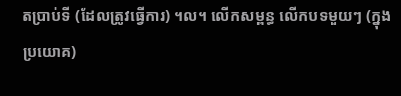តប្រាប់ទី (ដែលត្រូវធ្វើការ) ។ល។ លើកសម្ពន្ធ លើកបទមួយៗ (ក្នុងប្រយោគ)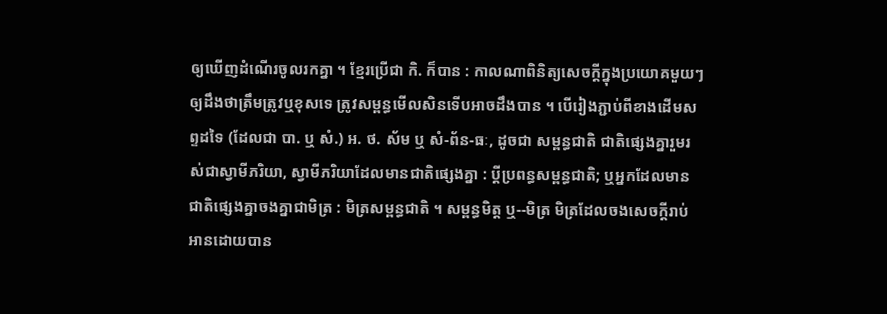ឲ្យឃើញដំណើរចូលរកគ្នា ។ ខ្មែរប្រើជា កិ. ក៏បាន : កាលណាពិនិត្យសេចក្ដីក្នុងប្រយោគមួយៗ ឲ្យដឹងថាត្រឹមត្រូវឬខុសទេ ត្រូវសម្ពន្ធមើលសិនទើបអាចដឹងបាន ។ បើរៀងភ្ជាប់ពីខាងដើមសព្ទដទៃ (ដែលជា បា. ឬ សំ.) អ. ថ. ស័ម ឬ សំ-ព័ន-ធៈ, ដូចជា សម្ពន្ធជាតិ ជាតិផ្សេងគ្នារួមរស់ជាស្វាមីភរិយា, ស្វាមីភរិយាដែលមានជាតិផ្សេងគ្នា : ប្តីប្រពន្ធសម្ពន្ធជាតិ; ឬអ្នកដែលមានជាតិផ្សេងគ្នាចងគ្នាជាមិត្រ : មិត្រសម្ពន្ធជាតិ ។ សម្ពន្ធមិត្ត ឬ--មិត្រ មិត្រដែលចងសេចក្ដីរាប់អានដោយបាន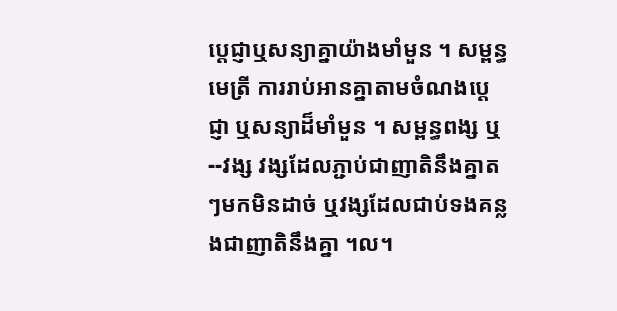ប្តេជ្ញាឬសន្យាគ្នាយ៉ាងមាំមួន ។ សម្ពន្ធមេត្រី ការរាប់អានគ្នាតាមចំណងប្តេជ្ញា ឬសន្យាដ៏មាំមួន ។ សម្ពន្ធពង្ស ឬ --វង្ស វង្សដែលភ្ជាប់ជាញាតិនឹងគ្នាតៗមកមិនដាច់ ឬវង្សដែលជាប់ទងគន្លងជាញាតិនឹងគ្នា ។ល។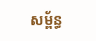សម្ព័ន្ធ